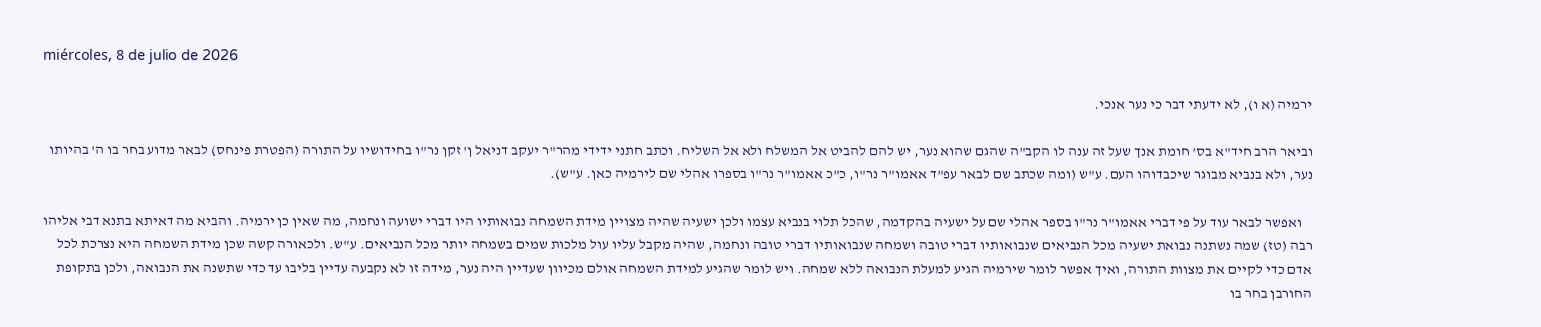miércoles, 8 de julio de 2026

ירמיה (א ו), לא ידעתי דבר כי נער אנכי.

וביאר הרב חיד"א בס' חומת אנך שעל זה ענה לו הקב"ה שהגם שהוא נער, יש להם להביט אל המשלח ולא אל השליח. וכתב חתני ידידי מהר"ר יעקב דניאל ן' זקן נר"ו בחידושיו על התורה (הפטרת פינחס) לבאר מדוע בחר בו ה' בהיותו נער, ולא בנביא מבוגר שיכבדוהו העם. ע"ש (ומה שכתב שם לבאר עפ"ד אאמו"ר נר"ו, כ"כ אאמו"ר נר"ו בספרו אהלי שם לירמיה כאן. ע"ש).

    ואפשר לבאר עוד על פי דברי אאמו"ר נר"ו בספר אהלי שם על ישעיה בהקדמה, שהכל תלוי בנביא עצמו ולכן ישעיה שהיה מצויין מידת השמחה נבואותיו היו דברי ישועה ונחמה, מה שאין כן ירמיה. והביא מה דאיתא בתנא דבי אליהו רבה (טז) שמה נשתנה נבואת ישעיה מכל הנביאים שנבואותיו דברי טובה ושמחה שנבואותיו דברי טובה ונחמה, שהיה מקבל עליו עול מלכות שמים בשמחה יותר מכל הנביאים. ע"ש. ולכאורה קשה שכן מידת השמחה היא נצרכת לכל אדם כדי לקיים את מצוות התורה, ואיך אפשר לומר שירמיה הגיע למעלת הנבואה ללא שמחה. ויש לומר שהגיע למידת השמחה אולם מכיוון שעדיין היה נער, מידה זו לא נקבעה עדיין בליבו עד כדי שתשנה את הנבואה, ולכן בתקופת החורבן בחר בו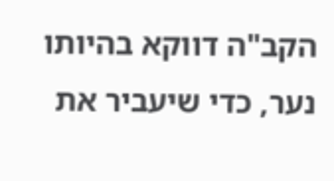הקב"ה דווקא בהיותו נער, כדי שיעביר את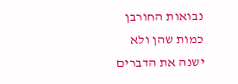נבואות החורבן כמות שהן ולא ישנה את הדברים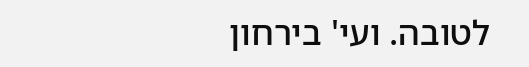לטובה. ועי' בירחון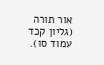אור תורה (גליון קכד עמוד סו).